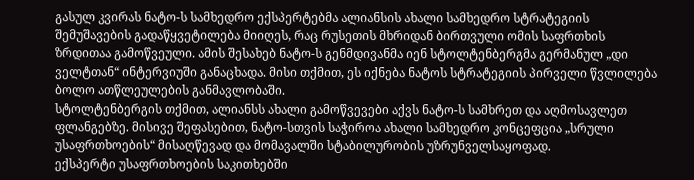გასულ კვირას ნატო-ს სამხედრო ექსპერტებმა ალიანსის ახალი სამხედრო სტრატეგიის შემუშავების გადაწყვეტილება მიიღეს, რაც რუსეთის მხრიდან ბირთვული ომის საფრთხის ზრდითაა გამოწვეული. ამის შესახებ ნატო-ს გენმდივანმა იენ სტოლტენბერგმა გერმანულ „დი ველტთან“ ინტერვიუში განაცხადა. მისი თქმით, ეს იქნება ნატოს სტრატეგიის პირველი წვლილება ბოლო ათწლეულების განმავლობაში.
სტოლტენბერგის თქმით, ალიანსს ახალი გამოწვევები აქვს ნატო-ს სამხრეთ და აღმოსავლეთ ფლანგებზე. მისივე შეფასებით, ნატო-სთვის საჭიროა ახალი სამხედრო კონცეფცია „სრული უსაფრთხოების“ მისაღწევად და მომავალში სტაბილურობის უზრუნველსაყოფად.
ექსპერტი უსაფრთხოების საკითხებში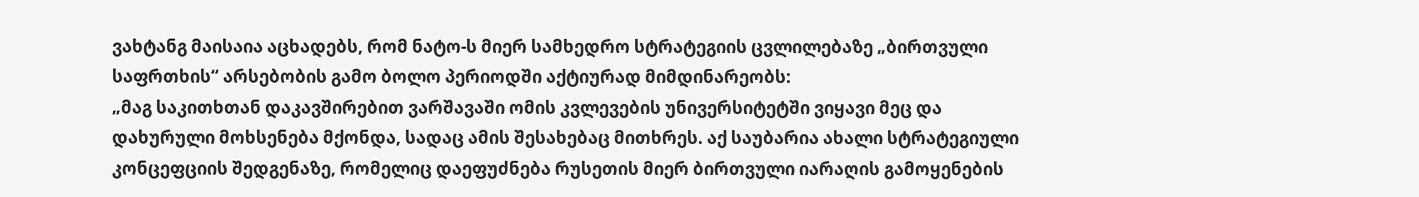ვახტანგ მაისაია აცხადებს, რომ ნატო-ს მიერ სამხედრო სტრატეგიის ცვლილებაზე „ბირთვული საფრთხის“ არსებობის გამო ბოლო პერიოდში აქტიურად მიმდინარეობს:
„მაგ საკითხთან დაკავშირებით ვარშავაში ომის კვლევების უნივერსიტეტში ვიყავი მეც და დახურული მოხსენება მქონდა, სადაც ამის შესახებაც მითხრეს. აქ საუბარია ახალი სტრატეგიული კონცეფციის შედგენაზე, რომელიც დაეფუძნება რუსეთის მიერ ბირთვული იარაღის გამოყენების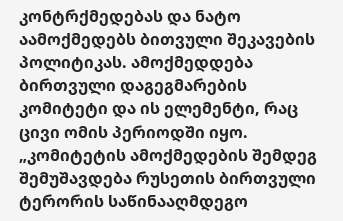კონტრქმედებას და ნატო აამოქმედებს ბითვული შეკავების პოლიტიკას. ამოქმედდება ბირთვული დაგეგმარების კომიტეტი და ის ელემენტი, რაც ცივი ომის პერიოდში იყო.
„კომიტეტის ამოქმედების შემდეგ შემუშავდება რუსეთის ბირთვული ტერორის საწინააღმდეგო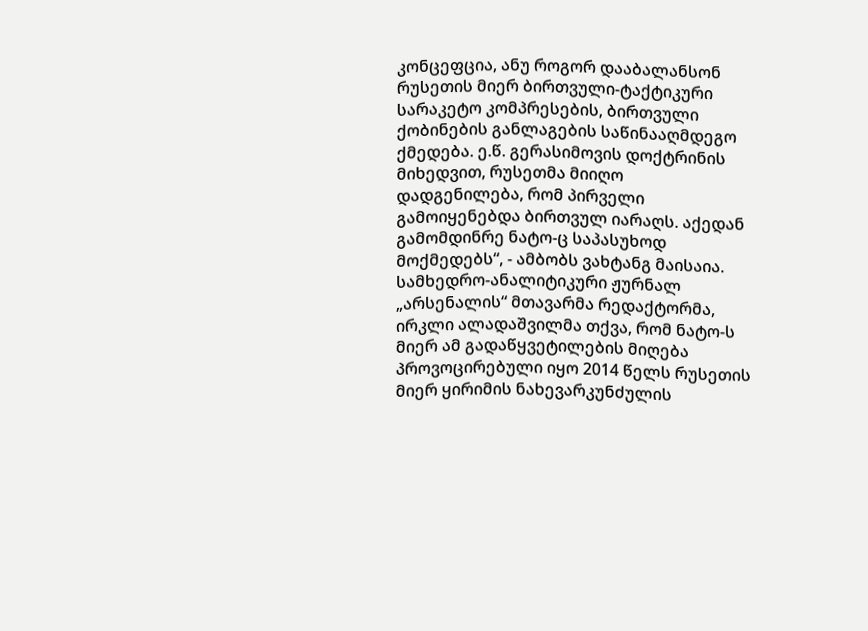კონცეფცია, ანუ როგორ დააბალანსონ რუსეთის მიერ ბირთვული-ტაქტიკური სარაკეტო კომპრესების, ბირთვული ქობინების განლაგების საწინააღმდეგო ქმედება. ე.წ. გერასიმოვის დოქტრინის მიხედვით, რუსეთმა მიიღო დადგენილება, რომ პირველი გამოიყენებდა ბირთვულ იარაღს. აქედან გამომდინრე ნატო-ც საპასუხოდ მოქმედებს“, - ამბობს ვახტანგ მაისაია.
სამხედრო-ანალიტიკური ჟურნალ „არსენალის“ მთავარმა რედაქტორმა, ირკლი ალადაშვილმა თქვა, რომ ნატო-ს მიერ ამ გადაწყვეტილების მიღება პროვოცირებული იყო 2014 წელს რუსეთის მიერ ყირიმის ნახევარკუნძულის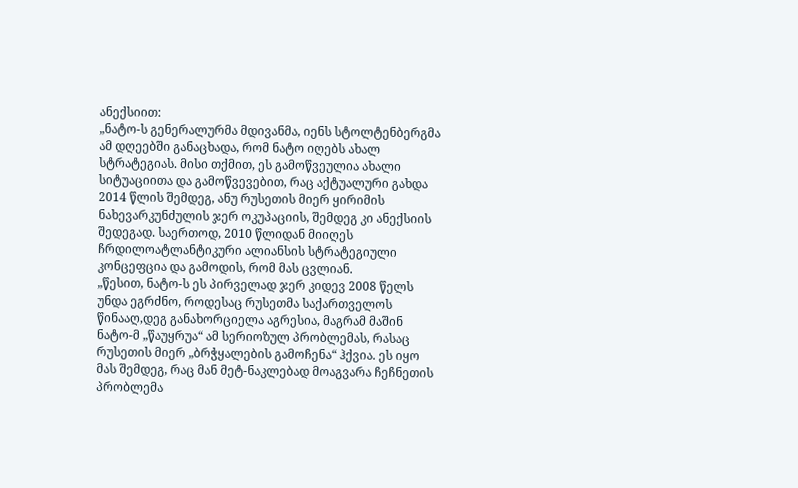ანექსიით:
„ნატო-ს გენერალურმა მდივანმა, იენს სტოლტენბერგმა ამ დღეებში განაცხადა, რომ ნატო იღებს ახალ სტრატეგიას. მისი თქმით, ეს გამოწვეულია ახალი სიტუაციითა და გამოწვევებით, რაც აქტუალური გახდა 2014 წლის შემდეგ, ანუ რუსეთის მიერ ყირიმის ნახევარკუნძულის ჯერ ოკუპაციის, შემდეგ კი ანექსიის შედეგად. საერთოდ, 2010 წლიდან მიიღეს ჩრდილოატლანტიკური ალიანსის სტრატეგიული კონცეფცია და გამოდის, რომ მას ცვლიან.
„წესით, ნატო-ს ეს პირველად ჯერ კიდევ 2008 წელს უნდა ეგრძნო, როდესაც რუსეთმა საქართველოს წინააღ,დეგ განახორციელა აგრესია, მაგრამ მაშინ ნატო-მ „წაუყრუა“ ამ სერიოზულ პრობლემას, რასაც რუსეთის მიერ „ბრჭყალების გამოჩენა“ ჰქვია. ეს იყო მას შემდეგ, რაც მან მეტ-ნაკლებად მოაგვარა ჩეჩნეთის პრობლემა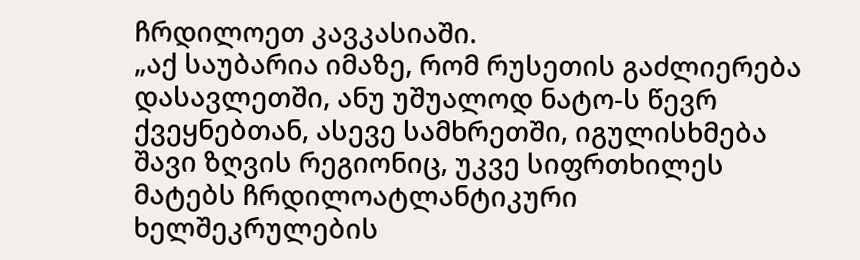ჩრდილოეთ კავკასიაში.
„აქ საუბარია იმაზე, რომ რუსეთის გაძლიერება დასავლეთში, ანუ უშუალოდ ნატო-ს წევრ ქვეყნებთან, ასევე სამხრეთში, იგულისხმება შავი ზღვის რეგიონიც, უკვე სიფრთხილეს მატებს ჩრდილოატლანტიკური ხელშეკრულების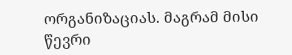ორგანიზაციას. მაგრამ მისი წევრი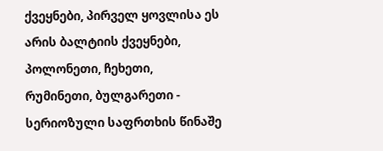ქვეყნები, პირველ ყოვლისა ეს არის ბალტიის ქვეყნები, პოლონეთი, ჩეხეთი, რუმინეთი, ბულგარეთი - სერიოზული საფრთხის წინაშე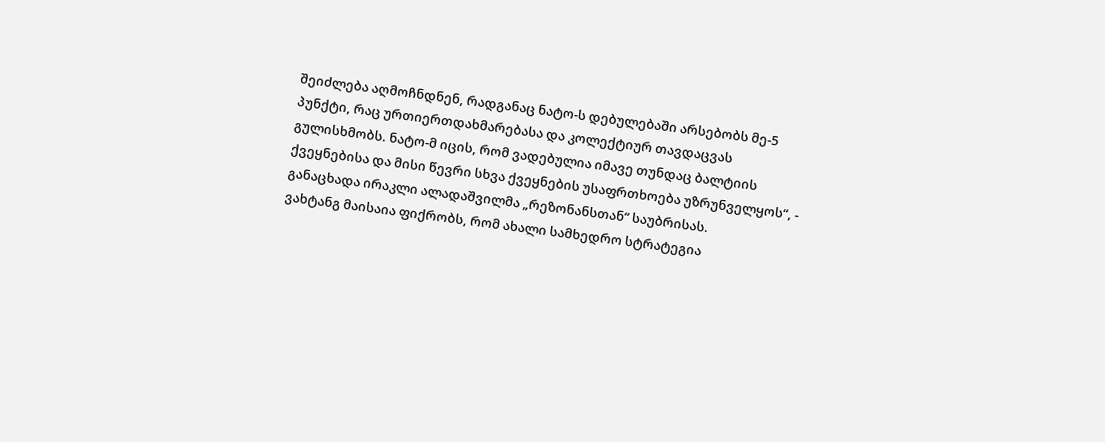შეიძლება აღმოჩნდნენ, რადგანაც ნატო-ს დებულებაში არსებობს მე-5 პუნქტი, რაც ურთიერთდახმარებასა და კოლექტიურ თავდაცვას გულისხმობს. ნატო-მ იცის, რომ ვადებულია იმავე თუნდაც ბალტიის ქვეყნებისა და მისი წევრი სხვა ქვეყნების უსაფრთხოება უზრუნველყოს“, - განაცხადა ირაკლი ალადაშვილმა „რეზონანსთან“ საუბრისას.
ვახტანგ მაისაია ფიქრობს, რომ ახალი სამხედრო სტრატეგია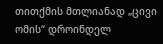თითქმის მთლიანად „ცივი ომის“ დროინდელ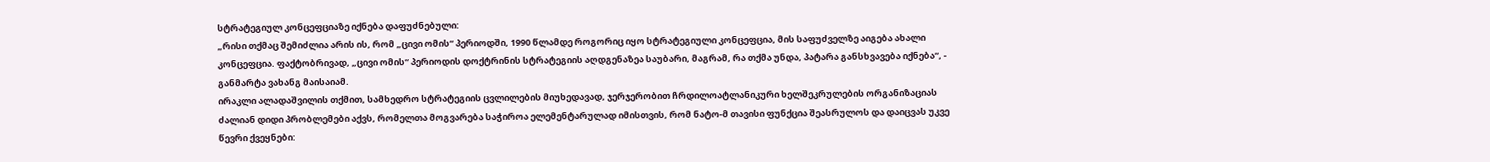სტრატეგიულ კონცეფციაზე იქნება დაფუძნებული:
„რისი თქმაც შემიძლია არის ის, რომ „ცივი ომის“ პერიოდში, 1990 წლამდე როგორიც იყო სტრატეგიული კონცეფცია, მის საფუძველზე აიგება ახალი კონცეფცია. ფაქტობრივად, „ცივი ომის“ პერიოდის დოქტრინის სტრატეგიის აღდგენაზეა საუბარი, მაგრამ, რა თქმა უნდა, პატარა განსხვავება იქნება“, - განმარტა ვახანგ მაისაიამ.
ირაკლი ალადაშვილის თქმით, სამხედრო სტრატეგიის ცვლილების მიუხედავად, ჯერჯერობით ჩრდილოატლანიკური ხელშეკრულების ორგანიზაციას ძალიან დიდი პრობლემები აქვს, რომელთა მოგვარება საჭიროა ელემენტარულად იმისთვის, რომ ნატო-მ თავისი ფუნქცია შეასრულოს და დაიცვას უკვე წევრი ქვეყნები: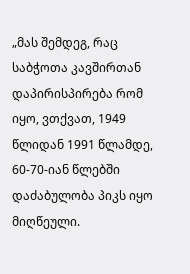„მას შემდეგ, რაც საბჭოთა კავშირთან დაპირისპირება რომ იყო, ვთქვათ, 1949 წლიდან 1991 წლამდე, 60-70-იან წლებში დაძაბულობა პიკს იყო მიღწეული.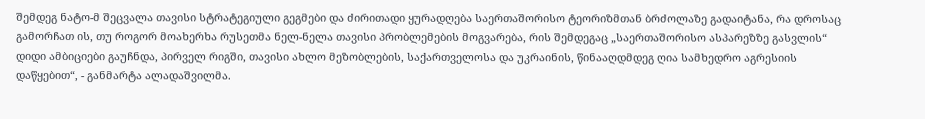შემდეგ ნატო-მ შეცვალა თავისი სტრატეგიული გეგმები და ძირითადი ყურადღება საერთაშორისო ტეორიზმთან ბრძოლაზე გადაიტანა, რა დროსაც გამორჩათ ის, თუ როგორ მოახერხა რუსეთმა ნელ-ნელა თავისი პრობლემების მოგვარება, რის შემდეგაც „საერთაშორისო ასპარეზზე გასვლის“ დიდი ამბიციები გაუჩნდა, პირველ რიგში, თავისი ახლო მეზობლების, საქართველოსა და უკრაინის, წინააღდმდეგ ღია სამხედრო აგრესიის დაწყებით“, - განმარტა ალადაშვილმა.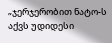„ჯერჯერობით ნატო-ს აქვს უდიდესი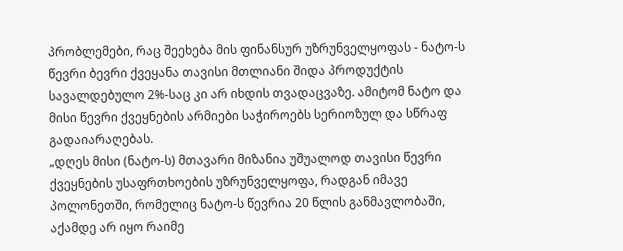პრობლემები, რაც შეეხება მის ფინანსურ უზრუნველყოფას - ნატო-ს წევრი ბევრი ქვეყანა თავისი მთლიანი შიდა პროდუქტის სავალდებულო 2%-საც კი არ იხდის თვადაცვაზე. ამიტომ ნატო და მისი წევრი ქვეყნების არმიები საჭიროებს სერიოზულ და სწრაფ გადაიარაღებას.
„დღეს მისი (ნატო-ს) მთავარი მიზანია უშუალოდ თავისი წევრი ქვეყნების უსაფრთხოების უზრუნველყოფა, რადგან იმავე პოლონეთში, რომელიც ნატო-ს წევრია 20 წლის განმავლობაში, აქამდე არ იყო რაიმე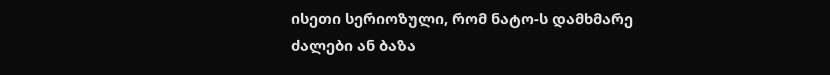ისეთი სერიოზული, რომ ნატო-ს დამხმარე ძალები ან ბაზა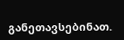განეთავსებინათ.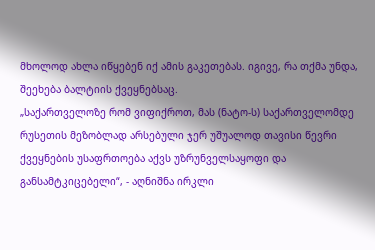მხოლოდ ახლა იწყებენ იქ ამის გაკეთებას. იგივე, რა თქმა უნდა, შეეხება ბალტიის ქვეყნებსაც.
„საქართველოზე რომ ვიფიქროთ, მას (ნატო-ს) საქართველომდე რუსეთის მეზობლად არსებული ჯერ უშუალოდ თავისი წევრი ქვეყნების უსაფრთოება აქვს უზრუნველსაყოფი და განსამტკიცებელი“, - აღნიშნა ირკლი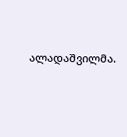ალადაშვილმა.